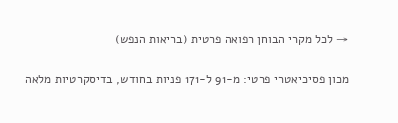→ לכל מקרי הבוחן רפואה פרטית (בריאות הנפש)

מכון פסיכיאטרי פרטי: מ-91 ל-171 פניות בחודש, בדיסקרטיות מלאה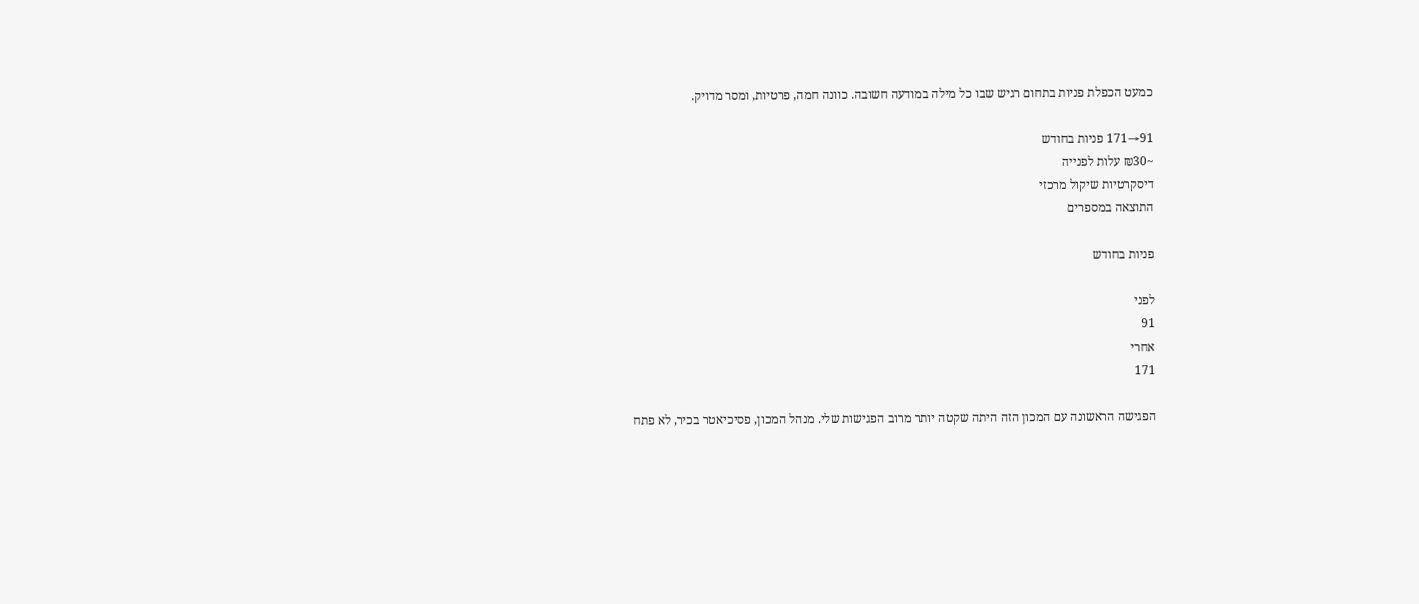כמעט הכפלת פניות בתחום רגיש שבו כל מילה במודעה חשובה. כוונה חמה, פרטיות, ומסר מדויק.

91→171 פניות בחודש
~₪30 עלות לפנייה
דיסקרטיות שיקול מרכזי
התוצאה במספרים

פניות בחודש

לפני
91
אחרי
171

הפגישה הראשונה עם המכון הזה היתה שקטה יותר מרוב הפגישות שלי. מנהל המכון, פסיכיאטר בכיר, לא פתח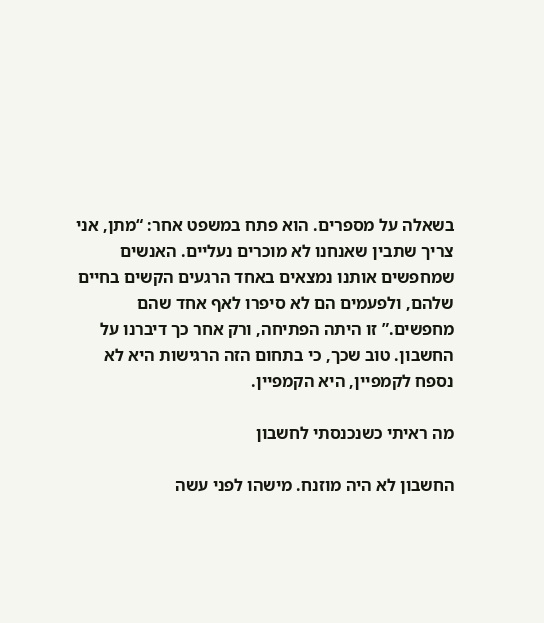בשאלה על מספרים. הוא פתח במשפט אחר: “מתן, אני צריך שתבין שאנחנו לא מוכרים נעליים. האנשים שמחפשים אותנו נמצאים באחד הרגעים הקשים בחיים שלהם, ולפעמים הם לא סיפרו לאף אחד שהם מחפשים.” זו היתה הפתיחה, ורק אחר כך דיברנו על החשבון. טוב שכך, כי בתחום הזה הרגישות היא לא נספח לקמפיין, היא הקמפיין.

מה ראיתי כשנכנסתי לחשבון

החשבון לא היה מוזנח. מישהו לפני עשה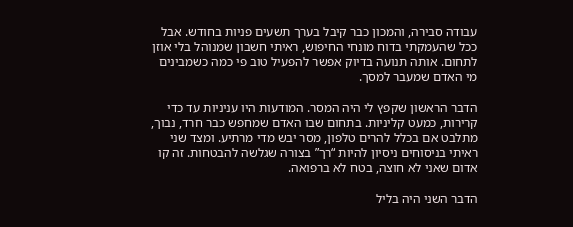עבודה סבירה, והמכון כבר קיבל בערך תשעים פניות בחודש. אבל ככל שהעמקתי בדוח מונחי החיפוש, ראיתי חשבון שמנוהל בלי אוזן לתחום. אותה תנועה בדיוק אפשר להפעיל טוב פי כמה כשמבינים מי האדם שמעבר למסך.

הדבר הראשון שקפץ לי היה המסר. המודעות היו עניניות עד כדי קרירות, כמעט קליניות. בתחום שבו האדם שמחפש כבר חרד, נבוך, מתלבט אם בכלל להרים טלפון, מסר יבש מדי מרתיע. ומצד שני ראיתי בניסוחים ניסיון להיות “רך” בצורה שגלשה להבטחות. זה קו אדום שאני לא חוצה, בטח לא ברפואה.

הדבר השני היה בליל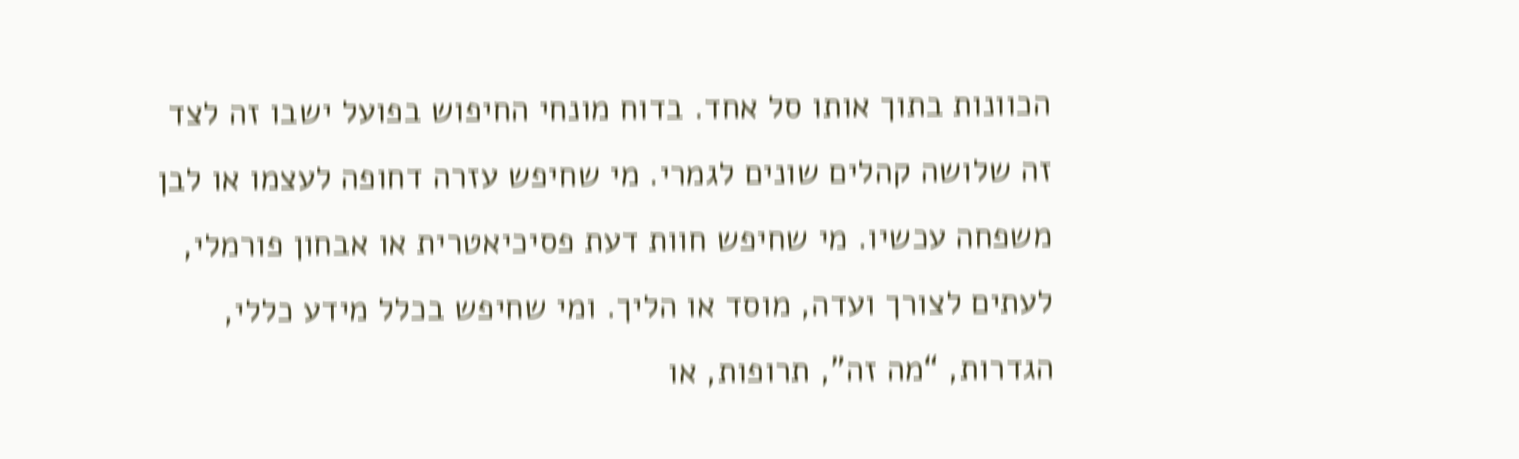הכוונות בתוך אותו סל אחד. בדוח מונחי החיפוש בפועל ישבו זה לצד זה שלושה קהלים שונים לגמרי. מי שחיפש עזרה דחופה לעצמו או לבן משפחה עכשיו. מי שחיפש חוות דעת פסיכיאטרית או אבחון פורמלי, לעתים לצורך ועדה, מוסד או הליך. ומי שחיפש בכלל מידע כללי, הגדרות, “מה זה”, תרופות, או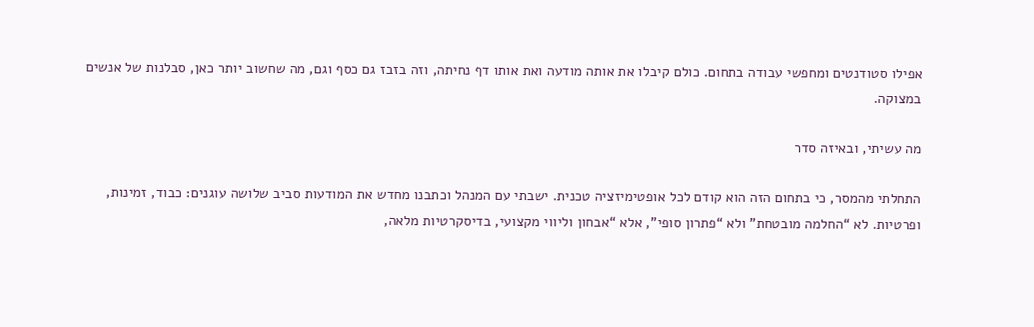אפילו סטודנטים ומחפשי עבודה בתחום. כולם קיבלו את אותה מודעה ואת אותו דף נחיתה, וזה בזבז גם כסף וגם, מה שחשוב יותר כאן, סבלנות של אנשים במצוקה.

מה עשיתי, ובאיזה סדר

התחלתי מהמסר, כי בתחום הזה הוא קודם לכל אופטימיזציה טכנית. ישבתי עם המנהל וכתבנו מחדש את המודעות סביב שלושה עוגנים: כבוד, זמינות, ופרטיות. לא “החלמה מובטחת” ולא “פתרון סופי”, אלא “אבחון וליווי מקצועי, בדיסקרטיות מלאה,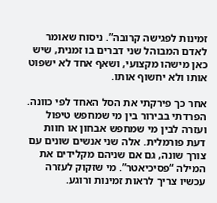זמינות לפגישה קרובה”. ניסוח שאומר לאדם המבוהל שני דברים בו זמנית, שיש כאן מישהו מקצועי, ושאף אחד לא ישפוט אותו ולא יחשוף אותו.

אחר כך פירקתי את הסל האחד לפי כוונה. הפרדתי בבירור בין מי שמחפש טיפול ועזרה לבין מי שמחפש אבחון או חוות דעת פורמלית. אלה שני אנשים שונים עם צורך שונה, גם אם שניהם מקלידים את המילה “פסיכיאטר”. מי שזקוק לעזרה עכשיו צריך לראות זמינות ורוגע.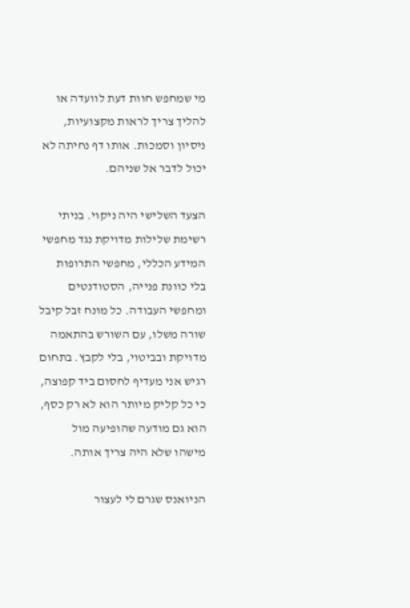מי שמחפש חוות דעת לוועדה או להליך צריך לראות מקצועיות, ניסיון וסמכות. אותו דף נחיתה לא יכול לדבר אל שניהם.

הצעד השלישי היה ניקוי. בניתי רשימת שלילות מדויקת נגד מחפשי המידע הכללי, מחפשי התרופות בלי כוונת פנייה, הסטודנטים ומחפשי העבודה. כל מונח זבל קיבל שורה משלו, עם השורש בהתאמה מדויקת ובביטוי, בלי לקבץ. בתחום רגיש אני מעדיף לחסום ביד קפוצה, כי כל קליק מיותר הוא לא רק כסף, הוא גם מודעה שהופיעה מול מישהו שלא היה צריך אותה.

הניואנס שגרם לי לעצור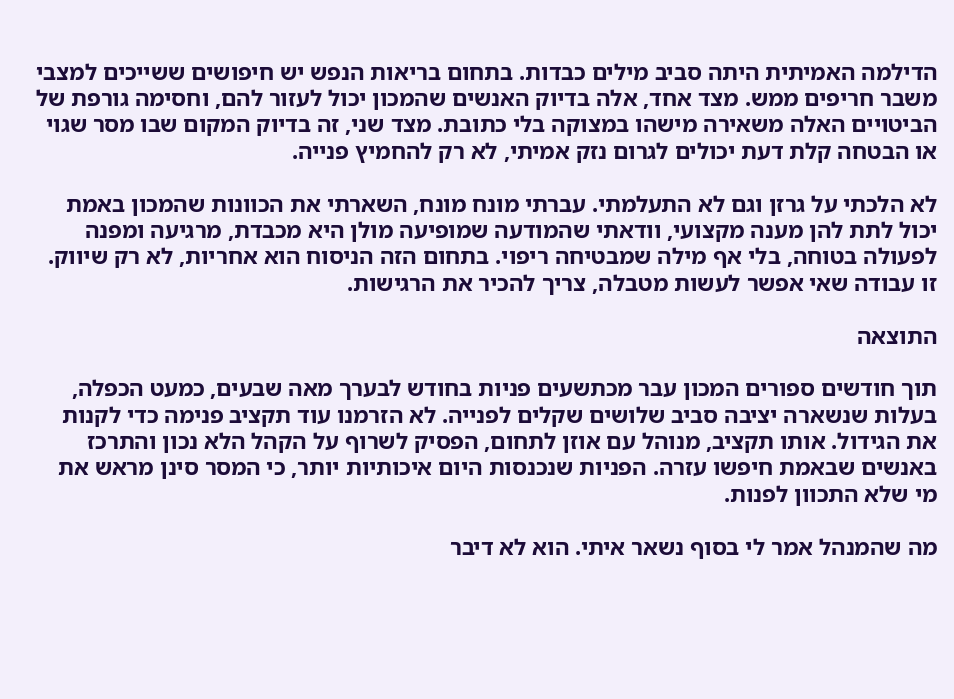הדילמה האמיתית היתה סביב מילים כבדות. בתחום בריאות הנפש יש חיפושים ששייכים למצבי משבר חריפים ממש. מצד אחד, אלה בדיוק האנשים שהמכון יכול לעזור להם, וחסימה גורפת של הביטויים האלה משאירה מישהו במצוקה בלי כתובת. מצד שני, זה בדיוק המקום שבו מסר שגוי או הבטחה קלת דעת יכולים לגרום נזק אמיתי, לא רק להחמיץ פנייה.

לא הלכתי על גרזן וגם לא התעלמתי. עברתי מונח מונח, השארתי את הכוונות שהמכון באמת יכול לתת להן מענה מקצועי, וודאתי שהמודעה שמופיעה מולן היא מכבדת, מרגיעה ומפנה לפעולה בטוחה, בלי אף מילה שמבטיחה ריפוי. בתחום הזה הניסוח הוא אחריות, לא רק שיווק. זו עבודה שאי אפשר לעשות מטבלה, צריך להכיר את הרגישות.

התוצאה

תוך חודשים ספורים המכון עבר מכתשעים פניות בחודש לבערך מאה שבעים, כמעט הכפלה, בעלות שנשארה יציבה סביב שלושים שקלים לפנייה. לא הזרמנו עוד תקציב פנימה כדי לקנות את הגידול. אותו תקציב, מנוהל עם אוזן לתחום, הפסיק לשרוף על הקהל הלא נכון והתרכז באנשים שבאמת חיפשו עזרה. הפניות שנכנסות היום איכותיות יותר, כי המסר סינן מראש את מי שלא התכוון לפנות.

מה שהמנהל אמר לי בסוף נשאר איתי. הוא לא דיבר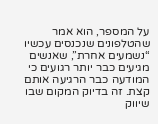על המספר, הוא אמר שהטלפונים שנכנסים עכשיו “נשמעים אחרת”, שאנשים מגיעים כבר יותר רגועים כי המודעה כבר הרגיעה אותם קצת. זה בדיוק המקום שבו שיווק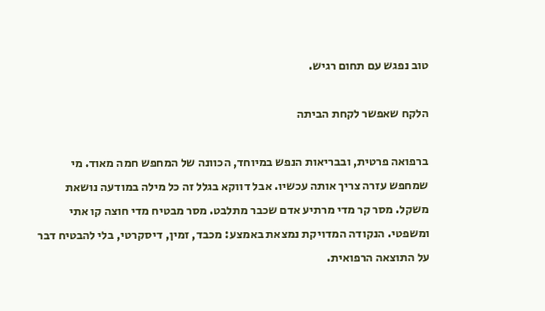טוב נפגש עם תחום רגיש.

הלקח שאפשר לקחת הביתה

ברפואה פרטית, ובבריאות הנפש במיוחד, הכוונה של המחפש חמה מאוד. מי שמחפש עזרה צריך אותה עכשיו. אבל דווקא בגלל זה כל מילה במודעה נושאת משקל. מסר קר מדי מרתיע אדם שכבר מתלבט. מסר מבטיח מדי חוצה קו אתי ומשפטי. הנקודה המדויקת נמצאת באמצע: מכבד, זמין, דיסקרטי, בלי להבטיח דבר על התוצאה הרפואית.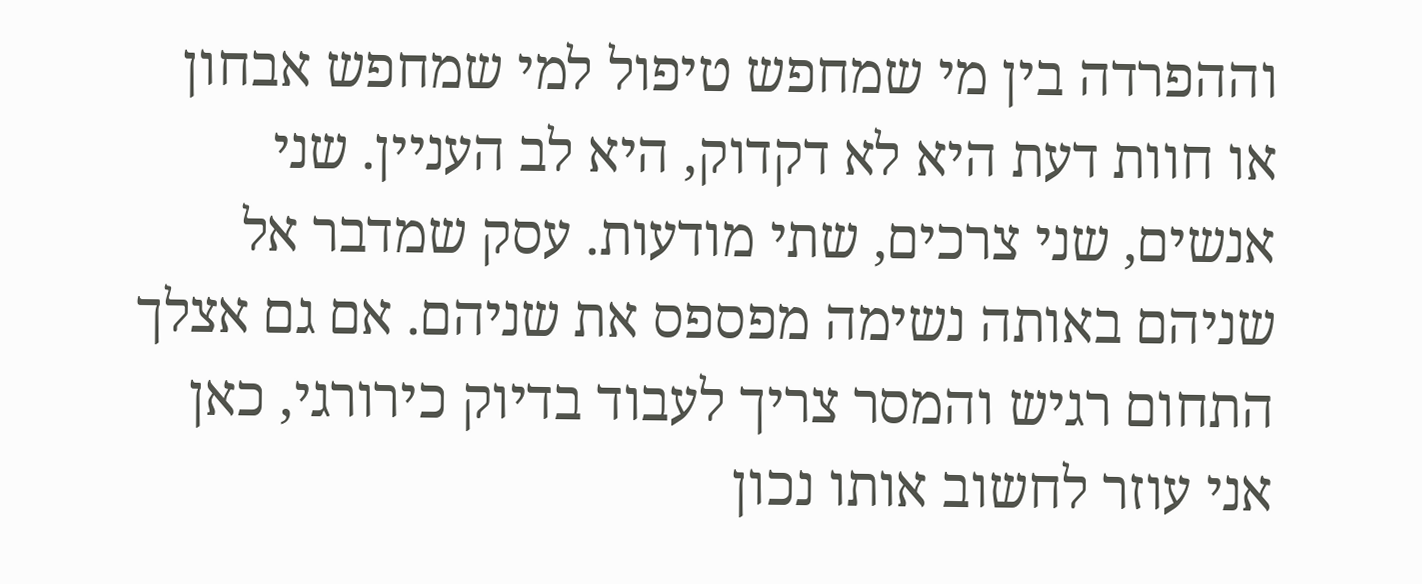וההפרדה בין מי שמחפש טיפול למי שמחפש אבחון או חוות דעת היא לא דקדוק, היא לב העניין. שני אנשים, שני צרכים, שתי מודעות. עסק שמדבר אל שניהם באותה נשימה מפספס את שניהם. אם גם אצלך התחום רגיש והמסר צריך לעבוד בדיוק כירורגי, כאן אני עוזר לחשוב אותו נכון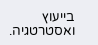בייעוץ ואסטרטגיה.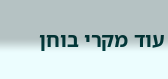עוד מקרי בוחן